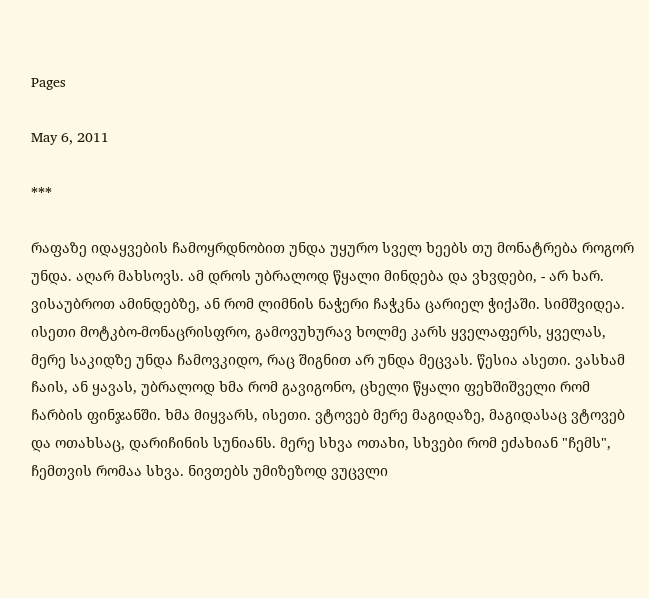Pages

May 6, 2011

***

რაფაზე იდაყვების ჩამოყრდნობით უნდა უყურო სველ ხეებს თუ მონატრება როგორ უნდა. აღარ მახსოვს. ამ დროს უბრალოდ წყალი მინდება და ვხვდები, - არ ხარ.
ვისაუბროთ ამინდებზე, ან რომ ლიმნის ნაჭერი ჩაჭკნა ცარიელ ჭიქაში. სიმშვიდეა. ისეთი მოტკბო-მონაცრისფრო, გამოვუხურავ ხოლმე კარს ყველაფერს, ყველას, მერე საკიდზე უნდა ჩამოვკიდო, რაც შიგნით არ უნდა მეცვას. წესია ასეთი. ვასხამ ჩაის, ან ყავას, უბრალოდ ხმა რომ გავიგონო, ცხელი წყალი ფეხშიშველი რომ ჩარბის ფინჯანში. ხმა მიყვარს, ისეთი. ვტოვებ მერე მაგიდაზე, მაგიდასაც ვტოვებ და ოთახსაც, დარიჩინის სუნიანს. მერე სხვა ოთახი, სხვები რომ ეძახიან "ჩემს", ჩემთვის რომაა სხვა. ნივთებს უმიზეზოდ ვუცვლი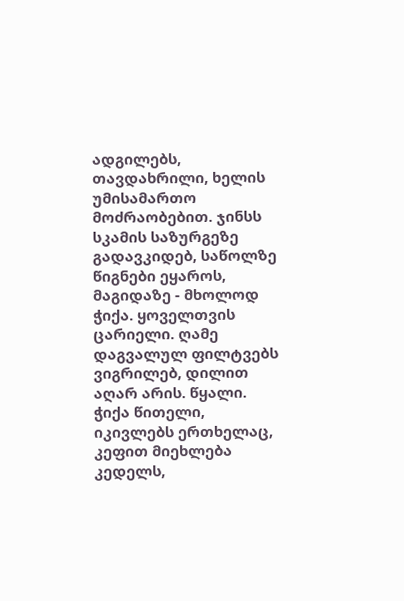ადგილებს, თავდახრილი, ხელის უმისამართო მოძრაობებით. ჯინსს სკამის საზურგეზე გადავკიდებ, საწოლზე წიგნები ეყაროს, მაგიდაზე - მხოლოდ ჭიქა. ყოველთვის ცარიელი. ღამე დაგვალულ ფილტვებს ვიგრილებ, დილით აღარ არის. წყალი.
ჭიქა წითელი, იკივლებს ერთხელაც, კეფით მიეხლება კედელს,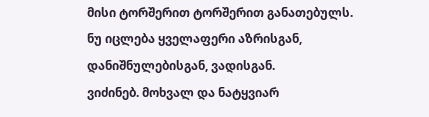მისი ტორშერით ტორშერით განათებულს.
ნუ იცლება ყველაფერი აზრისგან, დანიშნულებისგან, ვადისგან.
ვიძინებ. მოხვალ და ნატყვიარ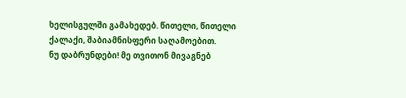ხელისგულში გამახედებ. წითელი, წითელი ქალაქი, შაბიამნისფერი საღამოებით.
ნუ დაბრუნდები! მე თვითონ მივაგნებ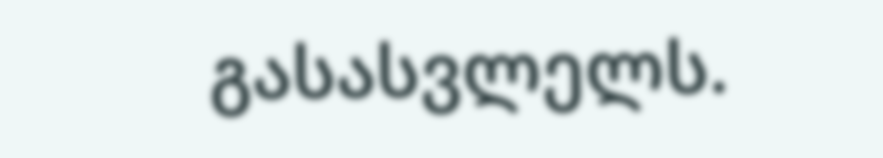გასასვლელს.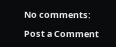No comments:

Post a Comment